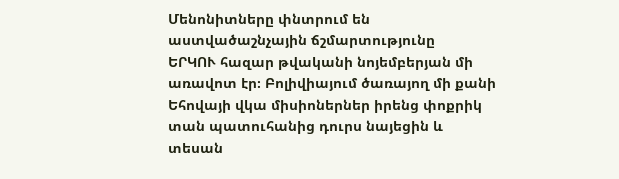Մենոնիտները փնտրում են աստվածաշնչային ճշմարտությունը
ԵՐԿՈՒ հազար թվականի նոյեմբերյան մի առավոտ էր։ Բոլիվիայում ծառայող մի քանի Եհովայի վկա միսիոներներ իրենց փոքրիկ տան պատուհանից դուրս նայեցին և տեսան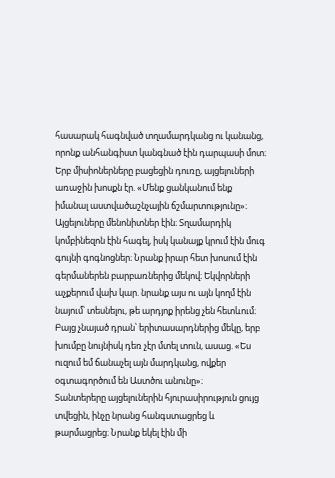հասարակ հագնված տղամարդկանց ու կանանց, որոնք անհանգիստ կանգնած էին դարպասի մոտ։ Երբ միսիոներները բացեցին դուռը, այցելուների առաջին խոսքն էր. «Մենք ցանկանում ենք իմանալ աստվածաշնչային ճշմարտությունը»։ Այցելուները մենոնիտներ էին։ Տղամարդիկ կոմբինեզոն էին հագել, իսկ կանայք կրում էին մուգ գույնի գոգնոցներ։ Նրանք իրար հետ խոսում էին գերմաներեն բարբառներից մեկով։ Եկվորների աչքերում վախ կար. նրանք այս ու այն կողմ էին նայում՝ տեսնելու, թե արդյոք իրենց չեն հետևում։ Բայց չնայած դրան՝ երիտասարդներից մեկը, երբ խումբը նույնիսկ դեռ չէր մտել տուն, ասաց. «Ես ուզում եմ ճանաչել այն մարդկանց, ովքեր օգտագործում են Աստծու անունը»։
Տանտերերը այցելուներին հյուրասիրություն ցույց տվեցին, ինչը նրանց հանգստացրեց և թարմացրեց։ Նրանք եկել էին մի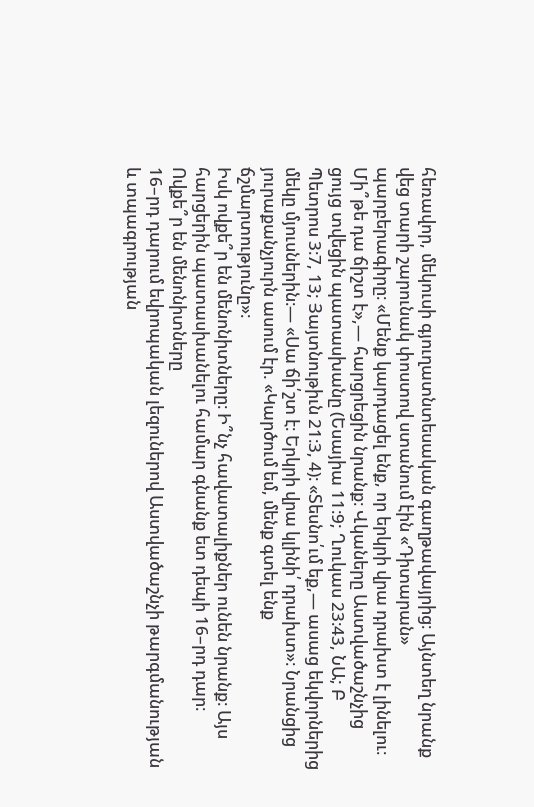հեռավոր, մեկուսի գյուղատնտեսական գաղթավայրից։ Այնտեղ նրանք վեց տարի շարունակ փոստով ստանում էին «Դիտարան» պարբերագիրը։ «Մենք կարդացել ենք, որ երկրի վրա դրախտ է լինելու։ Մի՞թե դա ճիշտ է»,— հարցրեցին նրանք։ Վկաները Աստվածաշնչից ցույց տվեցին պատասխանը (Եսայիա 11։9; Ղուկաս 23։43, ՆԱ; Բ Պետրոս 3։7, 13; Յայտնութիւն 21։3, 4)։ «Տեսնո՛ւմ եք,— ասաց եկվորներից մեկը մյուսներին։— «Սա ճի՛շտ է։ Երկրի վրա կլինի՛ դրախտ»։ Նրանցից յուրաքանչյուրն ասում էր. «Կարծում եմ, մենք գտել ենք ճշմարտությունը»։
Իսկ ովքե՞ր են մենոնիտները։ Ի՞նչ հավատալիքներ ունեն նրանք։ Այս հարցերին պատասխանելու համար գնանք ետ դեպի 16–րդ դար։
Ովքե՞ր են մենոնիտները
16–րդ դարում եվրոպական լեզուներով Աստվածաշնչի թարգմանության և տպագրության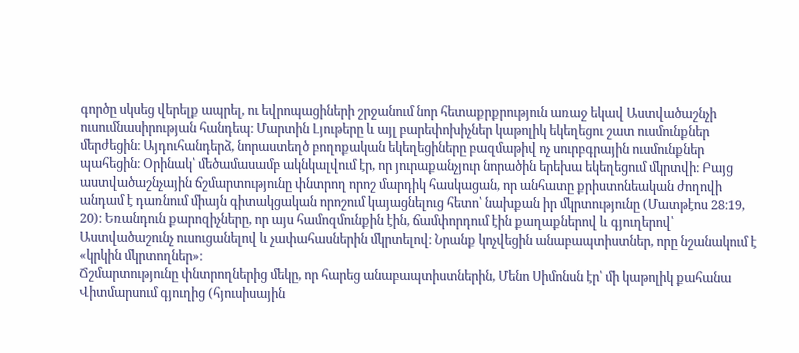գործը սկսեց վերելք ապրել, ու եվրոպացիների շրջանում նոր հետաքրքրություն առաջ եկավ Աստվածաշնչի ուսումնասիրության հանդեպ։ Մարտին Լյութերը և այլ բարեփոխիչներ կաթոլիկ եկեղեցու շատ ուսմունքներ մերժեցին։ Այդուհանդերձ, նորաստեղծ բողոքական եկեղեցիները բազմաթիվ ոչ սուրբգրային ուսմունքներ պահեցին։ Օրինակ՝ մեծամասամբ ակնկալվում էր, որ յուրաքանչյուր նորածին երեխա եկեղեցում մկրտվի։ Բայց աստվածաշնչային ճշմարտությունը փնտրող որոշ մարդիկ հասկացան, որ անհատը քրիստոնեական ժողովի անդամ է դառնում միայն գիտակցական որոշում կայացնելուց հետո՝ նախքան իր մկրտությունը (Մատթէոս 28։19, 20)։ Եռանդուն քարոզիչները, որ այս համոզմունքին էին, ճամփորդում էին քաղաքներով և գյուղերով՝ Աստվածաշունչ ուսուցանելով և չափահասներին մկրտելով։ Նրանք կոչվեցին անաբապտիստներ, որը նշանակում է «կրկին մկրտողներ»։
Ճշմարտությունը փնտրողներից մեկը, որ հարեց անաբապտիստներին, Մենո Սիմոնսն էր՝ մի կաթոլիկ քահանա Վիտմարսում գյուղից (հյուսիսային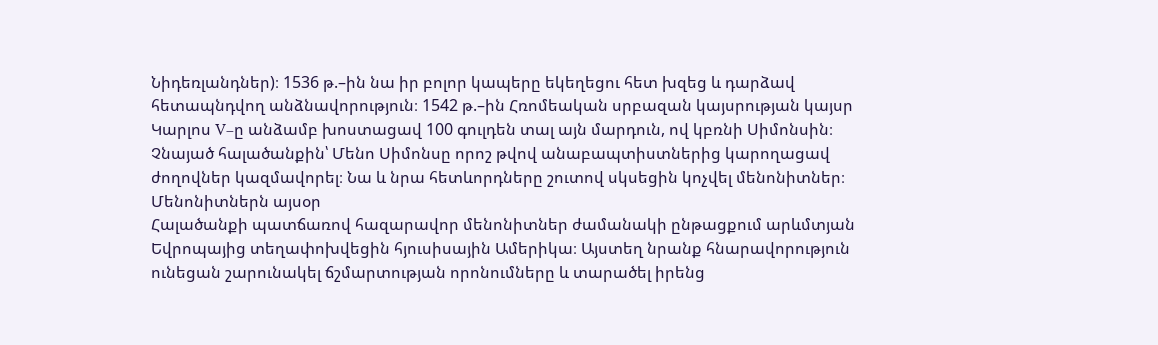Նիդեռլանդներ)։ 1536 թ.–ին նա իր բոլոր կապերը եկեղեցու հետ խզեց և դարձավ հետապնդվող անձնավորություն։ 1542 թ.–ին Հռոմեական սրբազան կայսրության կայսր Կարլոս V–ը անձամբ խոստացավ 100 գուլդեն տալ այն մարդուն, ով կբռնի Սիմոնսին։ Չնայած հալածանքին՝ Մենո Սիմոնսը որոշ թվով անաբապտիստներից կարողացավ ժողովներ կազմավորել։ Նա և նրա հետևորդները շուտով սկսեցին կոչվել մենոնիտներ։
Մենոնիտներն այսօր
Հալածանքի պատճառով հազարավոր մենոնիտներ ժամանակի ընթացքում արևմտյան Եվրոպայից տեղափոխվեցին հյուսիսային Ամերիկա։ Այստեղ նրանք հնարավորություն ունեցան շարունակել ճշմարտության որոնումները և տարածել իրենց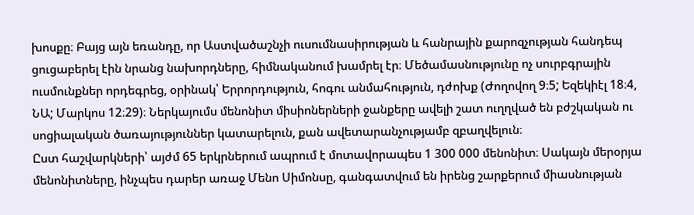խոսքը։ Բայց այն եռանդը, որ Աստվածաշնչի ուսումնասիրության և հանրային քարոզչության հանդեպ ցուցաբերել էին նրանց նախորդները, հիմնականում խամրել էր։ Մեծամասնությունը ոչ սուրբգրային ուսմունքներ որդեգրեց, օրինակ՝ Երրորդություն, հոգու անմահություն, դժոխք (Ժողովող 9։5; Եզեկիէլ 18։4, ՆԱ; Մարկոս 12։29)։ Ներկայումս մենոնիտ միսիոներների ջանքերը ավելի շատ ուղղված են բժշկական ու սոցիալական ծառայություններ կատարելուն, քան ավետարանչությամբ զբաղվելուն։
Ըստ հաշվարկների՝ այժմ 65 երկրներում ապրում է մոտավորապես 1 300 000 մենոնիտ։ Սակայն մերօրյա մենոնիտները, ինչպես դարեր առաջ Մենո Սիմոնսը, գանգատվում են իրենց շարքերում միասնության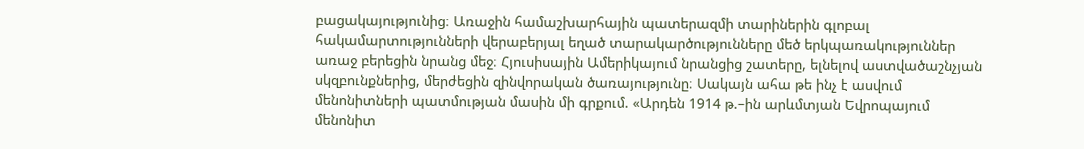բացակայությունից։ Առաջին համաշխարհային պատերազմի տարիներին գլոբալ հակամարտությունների վերաբերյալ եղած տարակարծությունները մեծ երկպառակություններ առաջ բերեցին նրանց մեջ։ Հյուսիսային Ամերիկայում նրանցից շատերը, ելնելով աստվածաշնչյան սկզբունքներից, մերժեցին զինվորական ծառայությունը։ Սակայն ահա թե ինչ է ասվում մենոնիտների պատմության մասին մի գրքում. «Արդեն 1914 թ.–ին արևմտյան Եվրոպայում մենոնիտ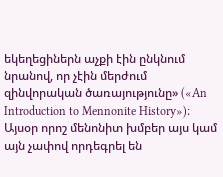եկեղեցիներն աչքի էին ընկնում նրանով, որ չէին մերժում զինվորական ծառայությունը» («An Introduction to Mennonite History»)։ Այսօր որոշ մենոնիտ խմբեր այս կամ այն չափով որդեգրել են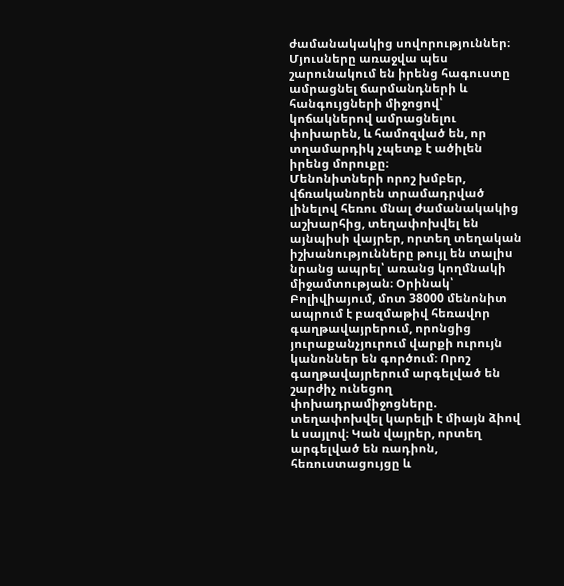ժամանակակից սովորություններ։ Մյուսները առաջվա պես շարունակում են իրենց հագուստը ամրացնել ճարմանդների և հանգույցների միջոցով՝ կոճակներով ամրացնելու փոխարեն, և համոզված են, որ տղամարդիկ չպետք է ածիլեն իրենց մորուքը։
Մենոնիտների որոշ խմբեր, վճռականորեն տրամադրված լինելով հեռու մնալ ժամանակակից աշխարհից, տեղափոխվել են այնպիսի վայրեր, որտեղ տեղական իշխանությունները թույլ են տալիս նրանց ապրել՝ առանց կողմնակի միջամտության։ Օրինակ՝ Բոլիվիայում, մոտ 38000 մենոնիտ ապրում է բազմաթիվ հեռավոր գաղթավայրերում, որոնցից յուրաքանչյուրում վարքի ուրույն կանոններ են գործում։ Որոշ գաղթավայրերում արգելված են շարժիչ ունեցող փոխադրամիջոցները. տեղափոխվել կարելի է միայն ձիով և սայլով։ Կան վայրեր, որտեղ արգելված են ռադիոն, հեռուստացույցը և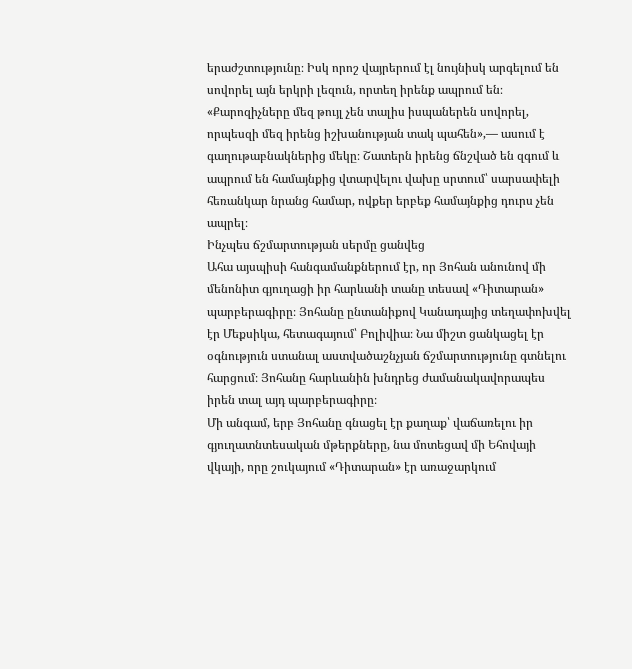երաժշտությունը։ Իսկ որոշ վայրերում էլ նույնիսկ արգելում են սովորել այն երկրի լեզուն, որտեղ իրենք ապրում են։ «Քարոզիչները մեզ թույլ չեն տալիս իսպաներեն սովորել, որպեսզի մեզ իրենց իշխանության տակ պահեն»,— ասում է գաղութաբնակներից մեկը։ Շատերն իրենց ճնշված են զգում և ապրում են համայնքից վտարվելու վախը սրտում՝ սարսափելի հեռանկար նրանց համար, ովքեր երբեք համայնքից դուրս չեն ապրել։
Ինչպես ճշմարտության սերմը ցանվեց
Ահա այսպիսի հանգամանքներում էր, որ Յոհան անունով մի մենոնիտ գյուղացի իր հարևանի տանը տեսավ «Դիտարան» պարբերագիրը։ Յոհանը ընտանիքով Կանադայից տեղափոխվել էր Մեքսիկա, հետագայում՝ Բոլիվիա։ Նա միշտ ցանկացել էր օգնություն ստանալ աստվածաշնչյան ճշմարտությունը գտնելու հարցում։ Յոհանը հարևանին խնդրեց ժամանակավորապես իրեն տալ այդ պարբերագիրը։
Մի անգամ, երբ Յոհանը գնացել էր քաղաք՝ վաճառելու իր գյուղատնտեսական մթերքները, նա մոտեցավ մի Եհովայի վկայի, որը շուկայում «Դիտարան» էր առաջարկում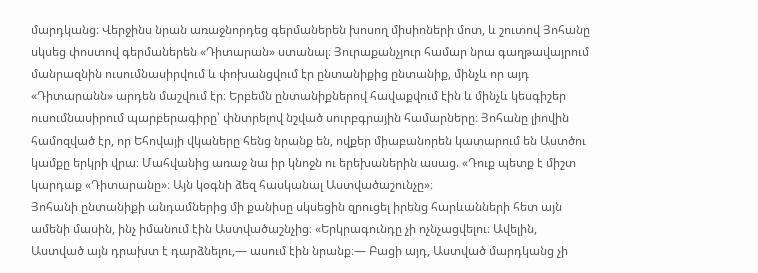մարդկանց։ Վերջինս նրան առաջնորդեց գերմաներեն խոսող միսիոների մոտ, և շուտով Յոհանը սկսեց փոստով գերմաներեն «Դիտարան» ստանալ։ Յուրաքանչյուր համար նրա գաղթավայրում մանրազնին ուսումնասիրվում և փոխանցվում էր ընտանիքից ընտանիք, մինչև որ այդ «Դիտարանն» արդեն մաշվում էր։ Երբեմն ընտանիքներով հավաքվում էին և մինչև կեսգիշեր ուսումնասիրում պարբերագիրը՝ փնտրելով նշված սուրբգրային համարները։ Յոհանը լիովին համոզված էր, որ Եհովայի վկաները հենց նրանք են, ովքեր միաբանորեն կատարում են Աստծու կամքը երկրի վրա։ Մահվանից առաջ նա իր կնոջն ու երեխաներին ասաց. «Դուք պետք է միշտ կարդաք «Դիտարանը»։ Այն կօգնի ձեզ հասկանալ Աստվածաշունչը»։
Յոհանի ընտանիքի անդամներից մի քանիսը սկսեցին զրուցել իրենց հարևանների հետ այն ամենի մասին, ինչ իմանում էին Աստվածաշնչից։ «Երկրագունդը չի ոչնչացվելու։ Ավելին, Աստված այն դրախտ է դարձնելու,— ասում էին նրանք։— Բացի այդ, Աստված մարդկանց չի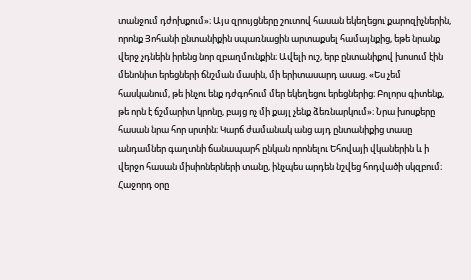տանջում դժոխքում»։ Այս զրույցները շուտով հասան եկեղեցու քարոզիչներին, որոնք Յոհանի ընտանիքին սպառնացին արտաքսել համայնքից, եթե նրանք վերջ չդնեին իրենց նոր զբաղմունքին։ Ավելի ուշ, երբ ընտանիքով խոսում էին մենոնիտ երեցների ճնշման մասին, մի երիտասարդ ասաց. «Ես չեմ հասկանում, թե ինչու ենք դժգոհում մեր եկեղեցու երեցներից։ Բոլորս գիտենք, թե որն է ճշմարիտ կրոնը, բայց ոչ մի քայլ չենք ձեռնարկում»։ Նրա խոսքերը հասան նրա հոր սրտին։ Կարճ ժամանակ անց այդ ընտանիքից տասը անդամներ գաղտնի ճանապարհ ընկան որոնելու Եհովայի վկաներին և ի վերջո հասան միսիոներների տանը, ինչպես արդեն նշվեց հոդվածի սկզբում։
Հաջորդ օրը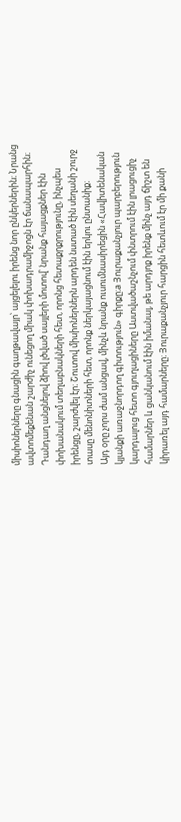միսիոներները գնացին գաղթավայր՝ այցելելու իրենց նոր ընկերներին։ Նրանց ավտոմեքենան շարժիչ ունեցող միակ փոխադրամիջոցն էր ճանապարհին։ Դանդաղ անցնելով ձիով լծված սայլերի մոտով՝ նրանք հայացքներ էին փոխանակում տեղաբնակների հետ, որոնց հետաքրքրությունը, ինչպես իրենցը, շարժվել էր։ Շուտով միսիոներներն արդեն նստած էին սեղանի շուրջ տասը մենոնիտների հետ, որոնք ներկայացնում էին երկու ընտանիք։
Այդ օրը չորս ժամ անցավ, մինչև նրանք ուսումնասիրեցին «Հավիտենական կյանքի առաջնորդող գիտություն» գիրքը։a Յուրաքանչյուր պարբերություն կարդալուց հետո գյուղացիները Աստվածաշնչում փնտրում էին լրացուցիչ համարներ և ցանկանում էին իմանալ, թե արդյոք իրենք մինչ այդ ճիշտ են կիրառել այդ համարները։ Յուրաքանչյուր հարցին հետևում էր մի քանի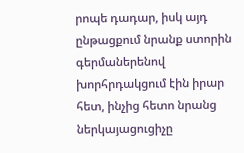րոպե դադար, իսկ այդ ընթացքում նրանք ստորին գերմաներենով խորհրդակցում էին իրար հետ, ինչից հետո նրանց ներկայացուցիչը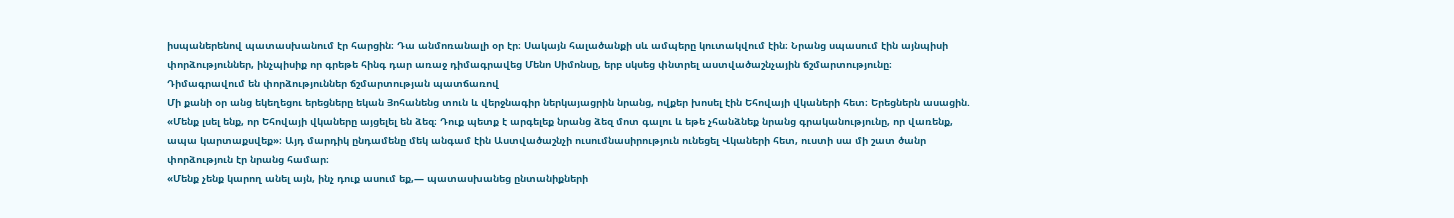իսպաներենով պատասխանում էր հարցին։ Դա անմոռանալի օր էր։ Սակայն հալածանքի սև ամպերը կուտակվում էին։ Նրանց սպասում էին այնպիսի փորձություններ, ինչպիսիք որ գրեթե հինգ դար առաջ դիմագրավեց Մենո Սիմոնսը, երբ սկսեց փնտրել աստվածաշնչային ճշմարտությունը։
Դիմագրավում են փորձություններ ճշմարտության պատճառով
Մի քանի օր անց եկեղեցու երեցները եկան Յոհանենց տուն և վերջնագիր ներկայացրին նրանց, ովքեր խոսել էին Եհովայի վկաների հետ։ Երեցներն ասացին. «Մենք լսել ենք, որ Եհովայի վկաները այցելել են ձեզ։ Դուք պետք է արգելեք նրանց ձեզ մոտ գալու և եթե չհանձնեք նրանց գրականությունը, որ վառենք, ապա կարտաքսվեք»։ Այդ մարդիկ ընդամենը մեկ անգամ էին Աստվածաշնչի ուսումնասիրություն ունեցել Վկաների հետ, ուստի սա մի շատ ծանր փորձություն էր նրանց համար։
«Մենք չենք կարող անել այն, ինչ դուք ասում եք,— պատասխանեց ընտանիքների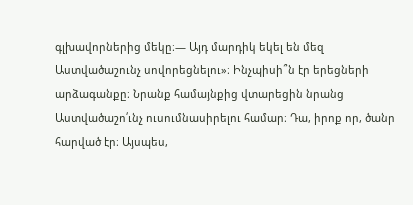գլխավորներից մեկը։— Այդ մարդիկ եկել են մեզ Աստվածաշունչ սովորեցնելու»։ Ինչպիսի՞ն էր երեցների արձագանքը։ Նրանք համայնքից վտարեցին նրանց Աստվածաշո՛ւնչ ուսումնասիրելու համար։ Դա, իրոք որ, ծանր հարված էր։ Այսպես,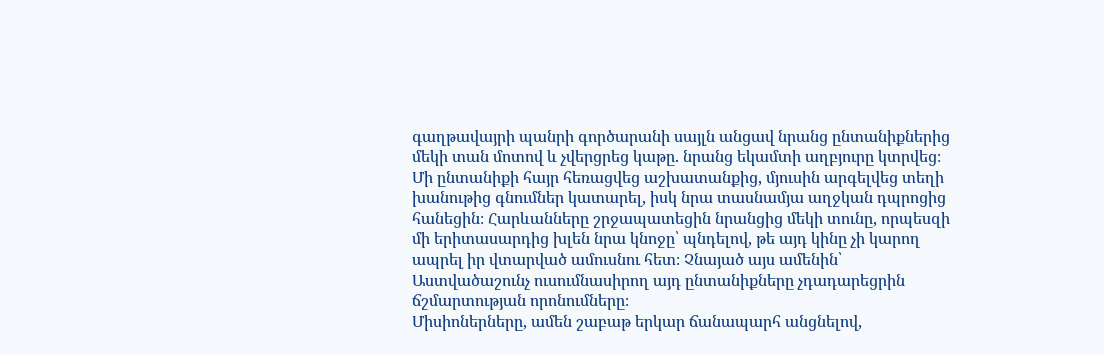գաղթավայրի պանրի գործարանի սայլն անցավ նրանց ընտանիքներից մեկի տան մոտով և չվերցրեց կաթը. նրանց եկամտի աղբյուրը կտրվեց։ Մի ընտանիքի հայր հեռացվեց աշխատանքից, մյուսին արգելվեց տեղի խանութից գնումներ կատարել, իսկ նրա տասնամյա աղջկան դպրոցից հանեցին։ Հարևանները շրջապատեցին նրանցից մեկի տունը, որպեսզի մի երիտասարդից խլեն նրա կնոջը՝ պնդելով, թե այդ կինը չի կարող ապրել իր վտարված ամուսնու հետ։ Չնայած այս ամենին՝ Աստվածաշունչ ուսումնասիրող այդ ընտանիքները չդադարեցրին ճշմարտության որոնումները։
Միսիոներները, ամեն շաբաթ երկար ճանապարհ անցնելով,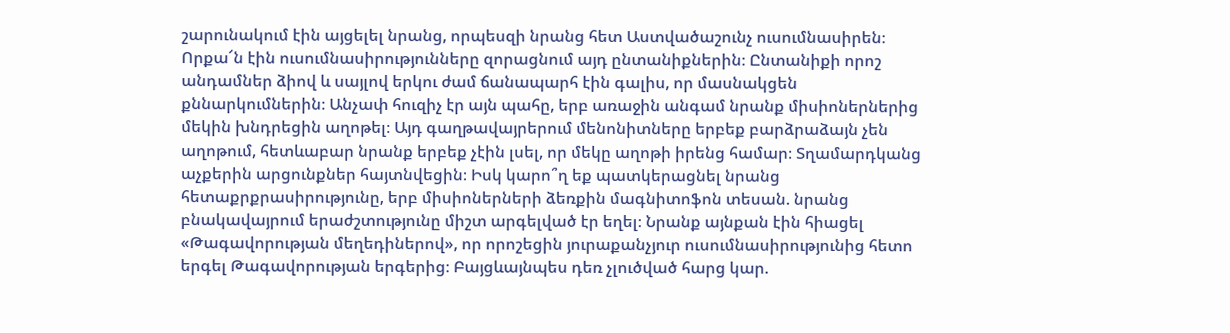շարունակում էին այցելել նրանց, որպեսզի նրանց հետ Աստվածաշունչ ուսումնասիրեն։ Որքա՜ն էին ուսումնասիրությունները զորացնում այդ ընտանիքներին։ Ընտանիքի որոշ անդամներ ձիով և սայլով երկու ժամ ճանապարհ էին գալիս, որ մասնակցեն քննարկումներին։ Անչափ հուզիչ էր այն պահը, երբ առաջին անգամ նրանք միսիոներներից մեկին խնդրեցին աղոթել։ Այդ գաղթավայրերում մենոնիտները երբեք բարձրաձայն չեն աղոթում, հետևաբար նրանք երբեք չէին լսել, որ մեկը աղոթի իրենց համար։ Տղամարդկանց աչքերին արցունքներ հայտնվեցին։ Իսկ կարո՞ղ եք պատկերացնել նրանց հետաքրքրասիրությունը, երբ միսիոներների ձեռքին մագնիտոֆոն տեսան. նրանց բնակավայրում երաժշտությունը միշտ արգելված էր եղել։ Նրանք այնքան էին հիացել «Թագավորության մեղեդիներով», որ որոշեցին յուրաքանչյուր ուսումնասիրությունից հետո երգել Թագավորության երգերից։ Բայցևայնպես դեռ չլուծված հարց կար.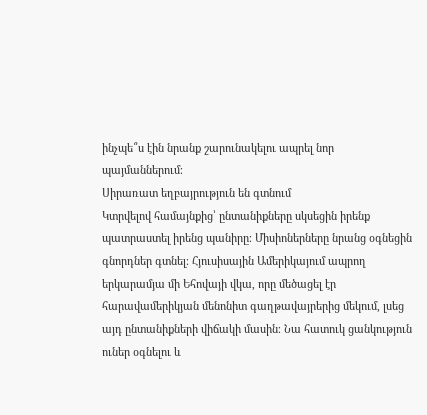ինչպե՞ս էին նրանք շարունակելու ապրել նոր պայմաններում։
Սիրառատ եղբայրություն են գտնում
Կտրվելով համայնքից՝ ընտանիքները սկսեցին իրենք պատրաստել իրենց պանիրը։ Միսիոներները նրանց օգնեցին գնորդներ գտնել։ Հյուսիսային Ամերիկայում ապրող երկարամյա մի Եհովայի վկա, որը մեծացել էր հարավամերիկյան մենոնիտ գաղթավայրերից մեկում, լսեց այդ ընտանիքների վիճակի մասին։ Նա հատուկ ցանկություն ուներ օգնելու և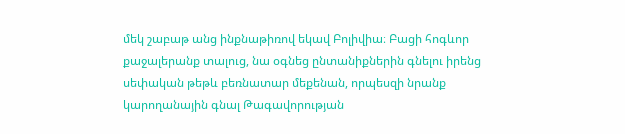մեկ շաբաթ անց ինքնաթիռով եկավ Բոլիվիա։ Բացի հոգևոր քաջալերանք տալուց, նա օգնեց ընտանիքներին գնելու իրենց սեփական թեթև բեռնատար մեքենան, որպեսզի նրանք կարողանային գնալ Թագավորության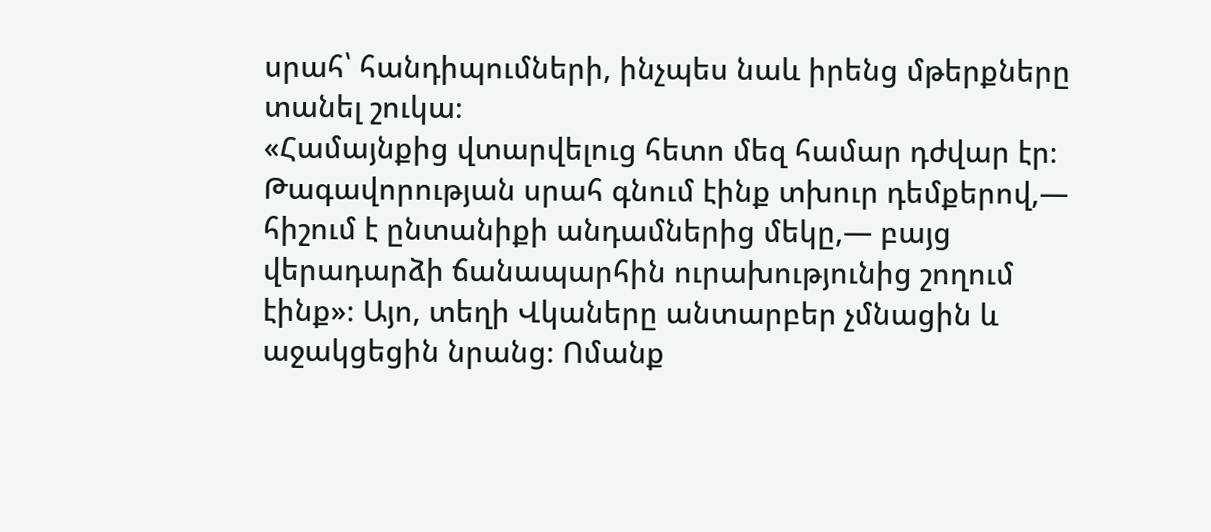սրահ՝ հանդիպումների, ինչպես նաև իրենց մթերքները տանել շուկա։
«Համայնքից վտարվելուց հետո մեզ համար դժվար էր։ Թագավորության սրահ գնում էինք տխուր դեմքերով,— հիշում է ընտանիքի անդամներից մեկը,— բայց վերադարձի ճանապարհին ուրախությունից շողում էինք»։ Այո, տեղի Վկաները անտարբեր չմնացին և աջակցեցին նրանց։ Ոմանք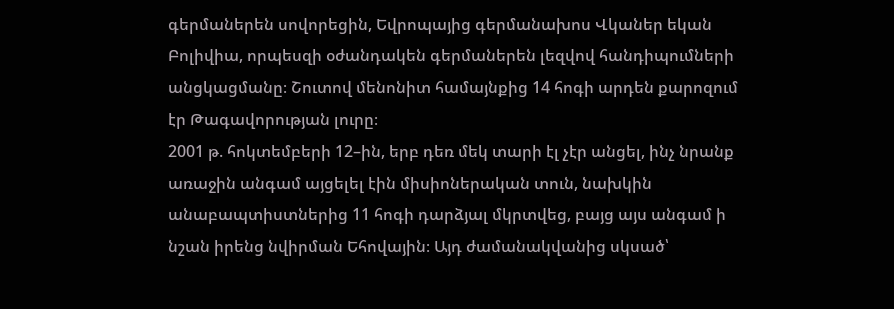գերմաներեն սովորեցին, Եվրոպայից գերմանախոս Վկաներ եկան Բոլիվիա, որպեսզի օժանդակեն գերմաներեն լեզվով հանդիպումների անցկացմանը։ Շուտով մենոնիտ համայնքից 14 հոգի արդեն քարոզում էր Թագավորության լուրը։
2001 թ. հոկտեմբերի 12–ին, երբ դեռ մեկ տարի էլ չէր անցել, ինչ նրանք առաջին անգամ այցելել էին միսիոներական տուն, նախկին անաբապտիստներից 11 հոգի դարձյալ մկրտվեց, բայց այս անգամ ի նշան իրենց նվիրման Եհովային։ Այդ ժամանակվանից սկսած՝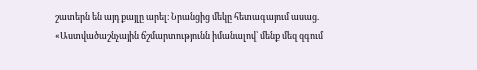շատերն են այդ քայլը արել։ Նրանցից մեկը հետագայում ասաց. «Աստվածաշնչային ճշմարտությունն իմանալով՝ մենք մեզ զգում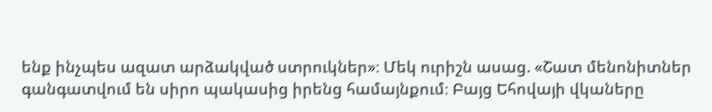ենք ինչպես ազատ արձակված ստրուկներ»։ Մեկ ուրիշն ասաց. «Շատ մենոնիտներ գանգատվում են սիրո պակասից իրենց համայնքում։ Բայց Եհովայի վկաները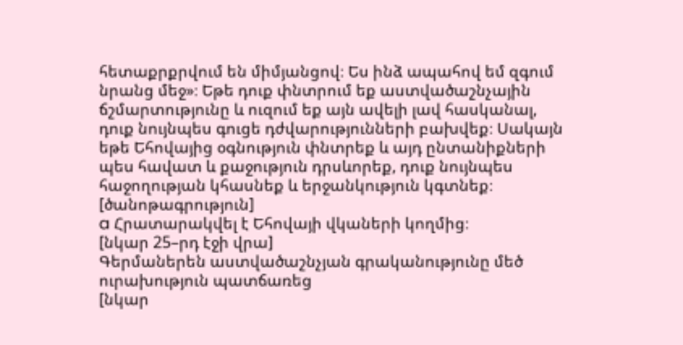հետաքրքրվում են միմյանցով։ Ես ինձ ապահով եմ զգում նրանց մեջ»։ Եթե դուք փնտրում եք աստվածաշնչային ճշմարտությունը և ուզում եք այն ավելի լավ հասկանալ, դուք նույնպես գուցե դժվարությունների բախվեք։ Սակայն եթե Եհովայից օգնություն փնտրեք և այդ ընտանիքների պես հավատ և քաջություն դրսևորեք, դուք նույնպես հաջողության կհասնեք և երջանկություն կգտնեք։
[ծանոթագրություն]
a Հրատարակվել է Եհովայի վկաների կողմից։
[նկար 25–րդ էջի վրա]
Գերմաներեն աստվածաշնչյան գրականությունը մեծ ուրախություն պատճառեց
[նկար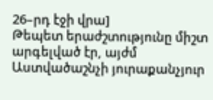26–րդ էջի վրա]
Թեպետ երաժշտությունը միշտ արգելված էր, այժմ Աստվածաշնչի յուրաքանչյուր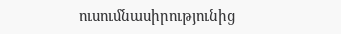ուսումնասիրությունից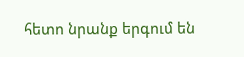հետո նրանք երգում են